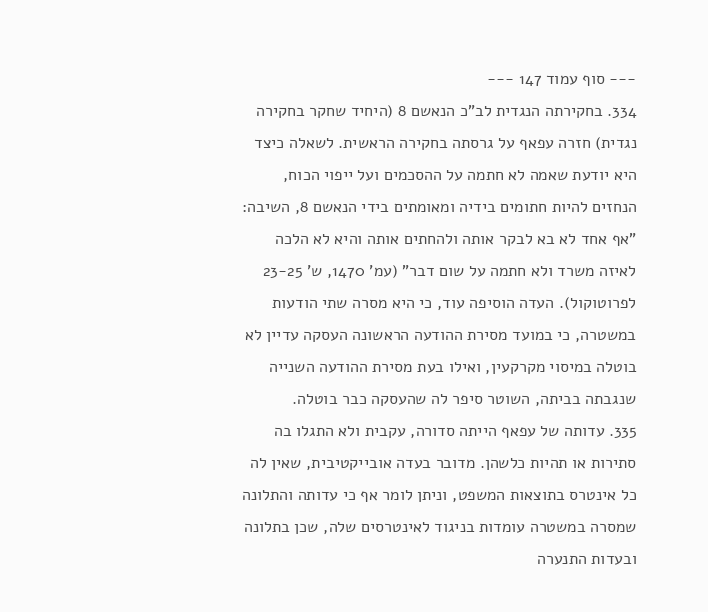--- סוף עמוד 147 ---
334. בחקירתה הנגדית לב"כ הנאשם 8 (היחיד שחקר בחקירה נגדית) חזרה עפאף על גרסתה בחקירה הראשית. לשאלה כיצד היא יודעת שאמה לא חתמה על ההסכמים ועל ייפוי הכוח, הנחזים להיות חתומים בידיה ומאומתים בידי הנאשם 8, השיבה: "אף אחד לא בא לבקר אותה ולהחתים אותה והיא לא הלכה לאיזה משרד ולא חתמה על שום דבר" (עמ' 1470, ש' 23-25 לפרוטוקול). העדה הוסיפה עוד, כי היא מסרה שתי הודעות במשטרה, כי במועד מסירת ההודעה הראשונה העסקה עדיין לא בוטלה במיסוי מקרקעין, ואילו בעת מסירת ההודעה השנייה שנגבתה בביתה, השוטר סיפר לה שהעסקה כבר בוטלה.
335. עדותה של עפאף הייתה סדורה, עקבית ולא התגלו בה סתירות או תהיות כלשהן. מדובר בעדה אובייקטיבית, שאין לה כל אינטרס בתוצאות המשפט, וניתן לומר אף כי עדותה והתלונה שמסרה במשטרה עומדות בניגוד לאינטרסים שלה, שכן בתלונה ובעדות התנערה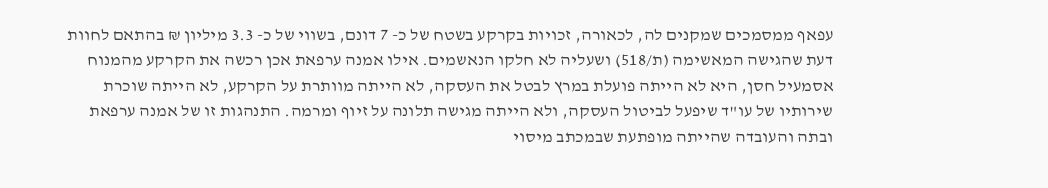עפאף ממסמכים שמקנים לה, לכאורה, זכויות בקרקע בשטח של כ- 7 דונם, בשווי של כ- 3.3 מיליון ₪ בהתאם לחוות דעת שהגישה המאשימה (ת/518) ושעליה לא חלקו הנאשמים. אילו אמנה ערפאת אכן רכשה את הקרקע מהמנוח אסמעיל חסן, היא לא הייתה פועלת במרץ לבטל את העסקה, לא הייתה מוותרת על הקרקע, לא הייתה שוכרת שירותיו של עו"ד שיפעל לביטול העסקה, ולא הייתה מגישה תלונה על זיוף ומרמה. התנהגות זו של אמנה ערפאת ובתה והעובדה שהייתה מופתעת שבמכתב מיסוי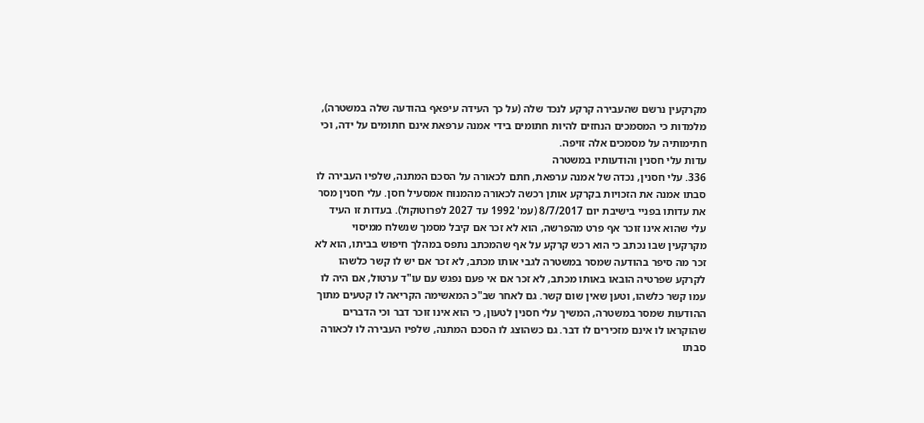מקרקעין נרשם שהעבירה קרקע לנכד שלה (על כך העידה עיפאף בהודעה שלה במשטרה), מלמדות כי המסמכים הנחזים להיות חתומים בידי אמנה ערפאת אינם חתומים על ידה, וכי חתימותיה על מסמכים אלה זויפה.
עדות עלי חסנין והודעותיו במשטרה
336. עלי חסנין, נכדה של אמנה ערפאת, חתם לכאורה על הסכם המתנה, שלפיו העבירה לו סבתו אמנה את הזכויות בקרקע אותן רכשה לכאורה מהמנוח אמסעיל חסן. עלי חסנין מסר את עדותו בפניי בישיבת יום 8/7/2017 (עמ' 1992 עד 2027 לפרוטוקול). בעדות זו העיד עלי שהוא אינו זוכר אף פרט מהפרשה, הוא לא זכר אם קיבל מסמך שנשלח ממיסוי מקרקעין שבו נכתב כי הוא רכש קרקע על אף שהמכתב נתפס במהלך חיפוש בביתו, הוא לא זכר מה סיפר בהודעה שמסר במשטרה לגבי אותו מכתב, לא זכר אם יש לו קשר כלשהו לקרקע שפרטיה הובאו באותו מכתב, לא זכר אם אי פעם נפגש עם עו"ד ערטול, אם היה לו עמו קשר כלשהו, וטען שאין שום קשר. גם לאחר שב"כ המאשימה הקריאה לו קטעים מתוך ההודעות שמסר במשטרה, המשיך עלי חסנין לטעון, כי הוא אינו זוכר דבר וכי הדברים שהוקראו לו אינם מזכירים לו דבר. גם כשהוצג לו הסכם המתנה, שלפיו העבירה לו לכאורה סבתו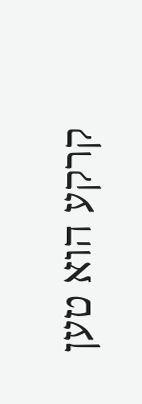קרקע הוא טען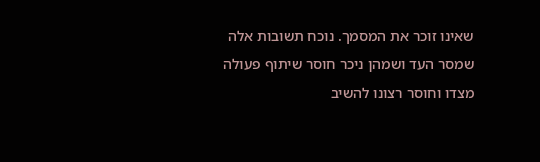שאינו זוכר את המסמך. נוכח תשובות אלה שמסר העד ושמהן ניכר חוסר שיתוף פעולה מצדו וחוסר רצונו להשיב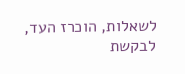לשאלות, הוכרז העד, לבקשת